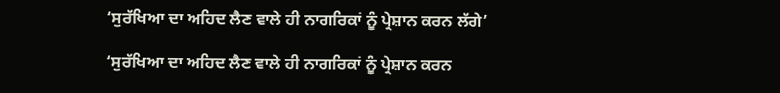‘ਸੁਰੱਖਿਆ ਦਾ ਅਹਿਦ ਲੈਣ ਵਾਲੇ ਹੀ ਨਾਗਰਿਕਾਂ ਨੂੰ ਪ੍ਰੇਸ਼ਾਨ ਕਰਨ ਲੱਗੇ’

‘ਸੁਰੱਖਿਆ ਦਾ ਅਹਿਦ ਲੈਣ ਵਾਲੇ ਹੀ ਨਾਗਰਿਕਾਂ ਨੂੰ ਪ੍ਰੇਸ਼ਾਨ ਕਰਨ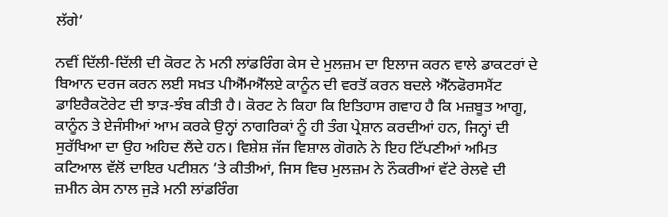ਲੱਗੇ’

ਨਵੀਂ ਦਿੱਲੀ-ਦਿੱਲੀ ਦੀ ਕੋਰਟ ਨੇ ਮਨੀ ਲਾਂਡਰਿੰਗ ਕੇਸ ਦੇ ਮੁਲਜ਼ਮ ਦਾ ਇਲਾਜ ਕਰਨ ਵਾਲੇ ਡਾਕਟਰਾਂ ਦੇ ਬਿਆਨ ਦਰਜ ਕਰਨ ਲਈ ਸਖ਼ਤ ਪੀਐੱਮਐੱਲਏ ਕਾਨੂੰਨ ਦੀ ਵਰਤੋਂ ਕਰਨ ਬਦਲੇ ਐੱਨਫੋਰਸਮੈਂਟ ਡਾਇਰੈਕਟੋਰੇਟ ਦੀ ਝਾੜ-ਝੰਬ ਕੀਤੀ ਹੈ। ਕੋਰਟ ਨੇ ਕਿਹਾ ਕਿ ਇਤਿਹਾਸ ਗਵਾਹ ਹੈ ਕਿ ਮਜ਼ਬੂਤ ਆਗੂ, ਕਾਨੂੰਨ ਤੇ ਏਜੰਸੀਆਂ ਆਮ ਕਰਕੇ ਉਨ੍ਹਾਂ ਨਾਗਰਿਕਾਂ ਨੂੰ ਹੀ ਤੰਗ ਪ੍ਰੇਸ਼ਾਨ ਕਰਦੀਆਂ ਹਨ, ਜਿਨ੍ਹਾਂ ਦੀ ਸੁਰੱਖਿਆ ਦਾ ਉਹ ਅਹਿਦ ਲੈਂਦੇ ਹਨ। ਵਿਸ਼ੇਸ਼ ਜੱਜ ਵਿਸ਼ਾਲ ਗੋਗਨੇ ਨੇ ਇਹ ਟਿੱਪਣੀਆਂ ਅਮਿਤ ਕਟਿਆਲ ਵੱਲੋਂ ਦਾਇਰ ਪਟੀਸ਼ਨ ’ਤੇ ਕੀਤੀਆਂ, ਜਿਸ ਵਿਚ ਮੁਲਜ਼ਮ ਨੇ ਨੌਕਰੀਆਂ ਵੱਟੇ ਰੇਲਵੇ ਦੀ ਜ਼ਮੀਨ ਕੇਸ ਨਾਲ ਜੁੜੇ ਮਨੀ ਲਾਂਡਰਿੰਗ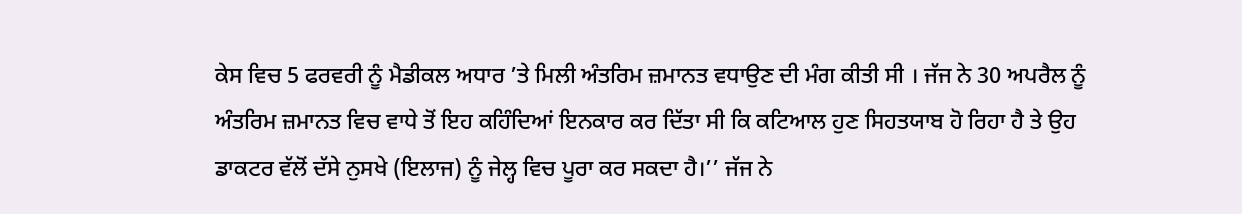ਕੇਸ ਵਿਚ 5 ਫਰਵਰੀ ਨੂੰ ਮੈਡੀਕਲ ਅਧਾਰ ’ਤੇ ਮਿਲੀ ਅੰਤਰਿਮ ਜ਼ਮਾਨਤ ਵਧਾਉਣ ਦੀ ਮੰਗ ਕੀਤੀ ਸੀ । ਜੱਜ ਨੇ 30 ਅਪਰੈਲ ਨੂੰ ਅੰਤਰਿਮ ਜ਼ਮਾਨਤ ਵਿਚ ਵਾਧੇ ਤੋਂ ਇਹ ਕਹਿੰਦਿਆਂ ਇਨਕਾਰ ਕਰ ਦਿੱਤਾ ਸੀ ਕਿ ਕਟਿਆਲ ਹੁਣ ਸਿਹਤਯਾਬ ਹੋ ਰਿਹਾ ਹੈ ਤੇ ਉਹ ਡਾਕਟਰ ਵੱਲੋਂ ਦੱਸੇ ਨੁਸਖੇ (ਇਲਾਜ) ਨੂੰ ਜੇਲ੍ਹ ਵਿਚ ਪੂਰਾ ਕਰ ਸਕਦਾ ਹੈ।’’ ਜੱਜ ਨੇ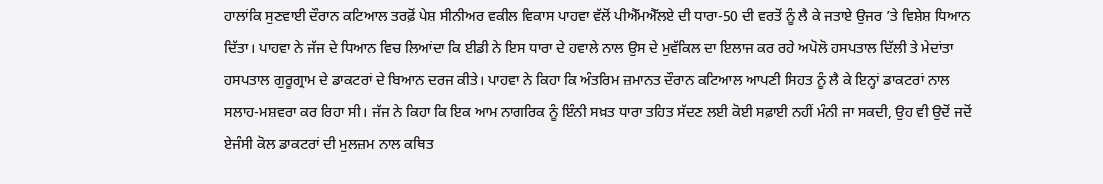ਹਾਲਾਂਕਿ ਸੁਣਵਾਈ ਦੌਰਾਨ ਕਟਿਆਲ ਤਰਫ਼ੋਂ ਪੇਸ਼ ਸੀਨੀਅਰ ਵਕੀਲ ਵਿਕਾਸ ਪਾਹਵਾ ਵੱਲੋਂ ਪੀਐੱਮਐੱਲਏ ਦੀ ਧਾਰਾ-50 ਦੀ ਵਰਤੋਂ ਨੂੰ ਲੈ ਕੇ ਜਤਾਏ ਉਜਰ ’ਤੇ ਵਿਸ਼ੇਸ਼ ਧਿਆਨ ਦਿੱਤਾ। ਪਾਹਵਾ ਨੇ ਜੱਜ ਦੇ ਧਿਆਨ ਵਿਚ ਲਿਆਂਦਾ ਕਿ ਈਡੀ ਨੇ ਇਸ ਧਾਰਾ ਦੇ ਹਵਾਲੇ ਨਾਲ ਉਸ ਦੇ ਮੁਵੱਕਿਲ ਦਾ ਇਲਾਜ ਕਰ ਰਹੇ ਅਪੋਲੋ ਹਸਪਤਾਲ ਦਿੱਲੀ ਤੇ ਮੇਦਾਂਤਾ ਹਸਪਤਾਲ ਗੁਰੂਗ੍ਰਾਮ ਦੇ ਡਾਕਟਰਾਂ ਦੇ ਬਿਆਨ ਦਰਜ ਕੀਤੇ। ਪਾਹਵਾ ਨੇ ਕਿਹਾ ਕਿ ਅੰਤਰਿਮ ਜ਼ਮਾਨਤ ਦੌਰਾਨ ਕਟਿਆਲ ਆਪਣੀ ਸਿਹਤ ਨੂੰ ਲੈ ਕੇ ਇਨ੍ਹਾਂ ਡਾਕਟਰਾਂ ਨਾਲ ਸਲਾਹ-ਮਸ਼ਵਰਾ ਕਰ ਰਿਹਾ ਸੀ। ਜੱਜ ਨੇ ਕਿਹਾ ਕਿ ਇਕ ਆਮ ਨਾਗਰਿਕ ਨੂੰ ਇੰਨੀ ਸਖ਼ਤ ਧਾਰਾ ਤਹਿਤ ਸੱਦਣ ਲਈ ਕੋਈ ਸਫ਼ਾਈ ਨਹੀਂ ਮੰਨੀ ਜਾ ਸਕਦੀ, ਉਹ ਵੀ ਉਦੋਂ ਜਦੋਂ ਏਜੰਸੀ ਕੋਲ ਡਾਕਟਰਾਂ ਦੀ ਮੁਲਜ਼ਮ ਨਾਲ ਕਥਿਤ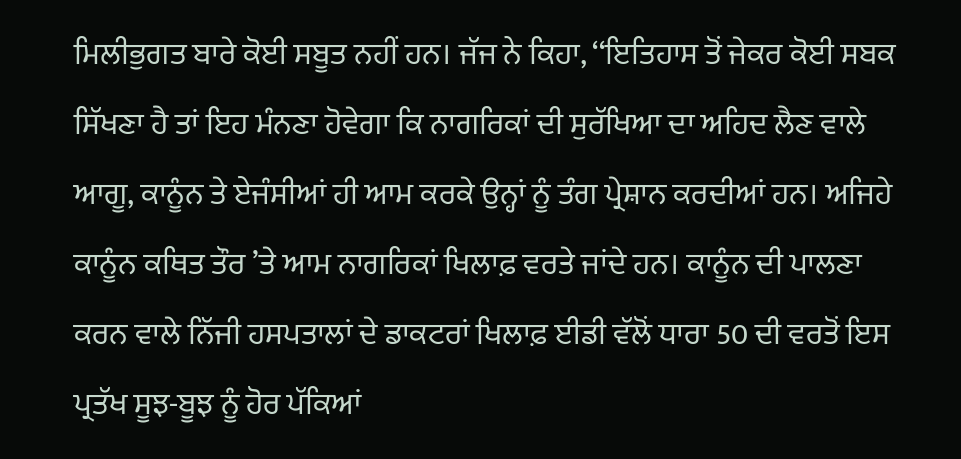ਮਿਲੀਭੁਗਤ ਬਾਰੇ ਕੋਈ ਸਬੂਤ ਨਹੀਂ ਹਨ। ਜੱਜ ਨੇ ਕਿਹਾ, ‘‘ਇਤਿਹਾਸ ਤੋਂ ਜੇਕਰ ਕੋਈ ਸਬਕ ਸਿੱਖਣਾ ਹੈ ਤਾਂ ਇਹ ਮੰਨਣਾ ਹੋਵੇਗਾ ਕਿ ਨਾਗਰਿਕਾਂ ਦੀ ਸੁਰੱਖਿਆ ਦਾ ਅਹਿਦ ਲੈਣ ਵਾਲੇ ਆਗੂ, ਕਾਨੂੰਨ ਤੇ ਏਜੰਸੀਆਂ ਹੀ ਆਮ ਕਰਕੇ ਉਨ੍ਹਾਂ ਨੂੰ ਤੰਗ ਪ੍ਰੇਸ਼ਾਨ ਕਰਦੀਆਂ ਹਨ। ਅਜਿਹੇ ਕਾਨੂੰਨ ਕਥਿਤ ਤੌਰ ’ਤੇ ਆਮ ਨਾਗਰਿਕਾਂ ਖਿਲਾਫ਼ ਵਰਤੇ ਜਾਂਦੇ ਹਨ। ਕਾਨੂੰਨ ਦੀ ਪਾਲਣਾ ਕਰਨ ਵਾਲੇ ਨਿੱਜੀ ਹਸਪਤਾਲਾਂ ਦੇ ਡਾਕਟਰਾਂ ਖਿਲਾਫ਼ ਈਡੀ ਵੱਲੋਂ ਧਾਰਾ 50 ਦੀ ਵਰਤੋਂ ਇਸ ਪ੍ਰਤੱਖ ਸੂਝ-ਬੂਝ ਨੂੰ ਹੋਰ ਪੱਕਿਆਂ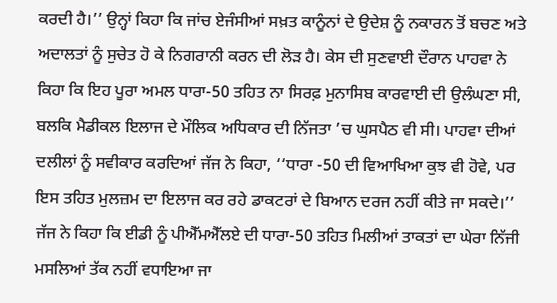ਕਰਦੀ ਹੈ।’’ ਉਨ੍ਹਾਂ ਕਿਹਾ ਕਿ ਜਾਂਚ ਏਜੰਸੀਆਂ ਸਖ਼ਤ ਕਾਨੂੰਨਾਂ ਦੇ ਉਦੇਸ਼ ਨੂੰ ਨਕਾਰਨ ਤੋਂ ਬਚਣ ਅਤੇ ਅਦਾਲਤਾਂ ਨੂੰ ਸੁਚੇਤ ਹੋ ਕੇ ਨਿਗਰਾਨੀ ਕਰਨ ਦੀ ਲੋੜ ਹੈ। ਕੇਸ ਦੀ ਸੁਣਵਾਈ ਦੌਰਾਨ ਪਾਹਵਾ ਨੇ ਕਿਹਾ ਕਿ ਇਹ ਪੂਰਾ ਅਮਲ ਧਾਰਾ-50 ਤਹਿਤ ਨਾ ਸਿਰਫ਼ ਮੁਨਾਸਿਬ ਕਾਰਵਾਈ ਦੀ ਉਲੰਘਣਾ ਸੀ, ਬਲਕਿ ਮੈਡੀਕਲ ਇਲਾਜ ਦੇ ਮੌਲਿਕ ਅਧਿਕਾਰ ਦੀ ਨਿੱਜਤਾ ’ਚ ਘੁਸਪੈਠ ਵੀ ਸੀ। ਪਾਹਵਾ ਦੀਆਂ ਦਲੀਲਾਂ ਨੂੰ ਸਵੀਕਾਰ ਕਰਦਿਆਂ ਜੱਜ ਨੇ ਕਿਹਾ, ‘‘ਧਾਰਾ -50 ਦੀ ਵਿਆਖਿਆ ਕੁਝ ਵੀ ਹੋਵੇ, ਪਰ ਇਸ ਤਹਿਤ ਮੁਲਜ਼ਮ ਦਾ ਇਲਾਜ ਕਰ ਰਹੇ ਡਾਕਟਰਾਂ ਦੇ ਬਿਆਨ ਦਰਜ ਨਹੀਂ ਕੀਤੇ ਜਾ ਸਕਦੇ।’’ ਜੱਜ ਨੇ ਕਿਹਾ ਕਿ ਈਡੀ ਨੂੰ ਪੀਐੱਮਐੱਲਏ ਦੀ ਧਾਰਾ-50 ਤਹਿਤ ਮਿਲੀਆਂ ਤਾਕਤਾਂ ਦਾ ਘੇਰਾ ਨਿੱਜੀ ਮਸਲਿਆਂ ਤੱਕ ਨਹੀਂ ਵਧਾਇਆ ਜਾ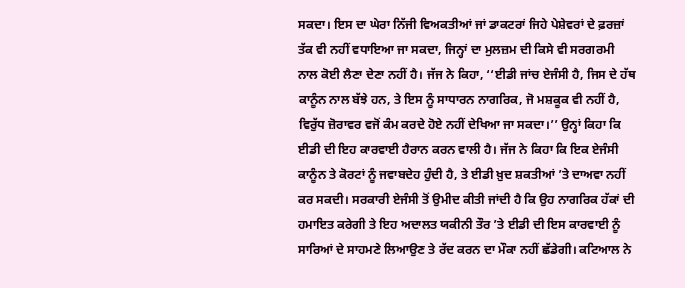ਸਕਦਾ। ਇਸ ਦਾ ਘੇਰਾ ਨਿੱਜੀ ਵਿਅਕਤੀਆਂ ਜਾਂ ਡਾਕਟਰਾਂ ਜਿਹੇ ਪੇਸ਼ੇਵਰਾਂ ਦੇ ਫ਼ਰਜ਼ਾਂ ਤੱਕ ਵੀ ਨਹੀਂ ਵਧਾਇਆ ਜਾ ਸਕਦਾ, ਜਿਨ੍ਹਾਂ ਦਾ ਮੁਲਜ਼ਮ ਦੀ ਕਿਸੇ ਵੀ ਸਰਗਰਮੀ ਨਾਲ ਕੋਈ ਲੈਣਾ ਦੇਣਾ ਨਹੀਂ ਹੈ। ਜੱਜ ਨੇ ਕਿਹਾ, ‘‘ਈਡੀ ਜਾਂਚ ਏਜੰਸੀ ਹੈ, ਜਿਸ ਦੇ ਹੱਥ ਕਾਨੂੰਨ ਨਾਲ ਬੱਝੇ ਹਨ, ਤੇ ਇਸ ਨੂੰ ਸਾਧਾਰਨ ਨਾਗਰਿਕ, ਜੋ ਮਸ਼ਕੂਕ ਵੀ ਨਹੀਂ ਹੈ, ਵਿਰੁੱਧ ਜ਼ੋਰਾਵਰ ਵਜੋਂ ਕੰਮ ਕਰਦੇ ਹੋਏ ਨਹੀਂ ਦੇਖਿਆ ਜਾ ਸਕਦਾ।’’ ਉਨ੍ਹਾਂ ਕਿਹਾ ਕਿ ਈਡੀ ਦੀ ਇਹ ਕਾਰਵਾਈ ਹੈਰਾਨ ਕਰਨ ਵਾਲੀ ਹੈ। ਜੱਜ ਨੇ ਕਿਹਾ ਕਿ ਇਕ ਏਜੰਸੀ ਕਾਨੂੰਨ ਤੇ ਕੋਰਟਾਂ ਨੂੰ ਜਵਾਬਦੇਹ ਹੁੰਦੀ ਹੈ, ਤੇ ਈਡੀ ਖ਼ੁਦ ਸ਼ਕਤੀਆਂ ’ਤੇ ਦਾਅਵਾ ਨਹੀਂ ਕਰ ਸਕਦੀ। ਸਰਕਾਰੀ ਏਜੰਸੀ ਤੋਂ ਉਮੀਦ ਕੀਤੀ ਜਾਂਦੀ ਹੈ ਕਿ ਉਹ ਨਾਗਰਿਕ ਹੱਕਾਂ ਦੀ ਹਮਾਇਤ ਕਰੇਗੀ ਤੇ ਇਹ ਅਦਾਲਤ ਯਕੀਨੀ ਤੌਰ ’ਤੇ ਈਡੀ ਦੀ ਇਸ ਕਾਰਵਾਈ ਨੂੰ ਸਾਰਿਆਂ ਦੇ ਸਾਹਮਣੇ ਲਿਆਉਣ ਤੇ ਰੱਦ ਕਰਨ ਦਾ ਮੌਕਾ ਨਹੀਂ ਛੱਡੇਗੀ। ਕਟਿਆਲ ਨੇ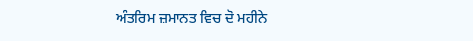ਅੰਤਰਿਮ ਜ਼ਮਾਨਤ ਵਿਚ ਦੋ ਮਹੀਨੇ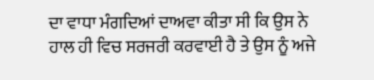ਦਾ ਵਾਧਾ ਮੰਗਦਿਆਂ ਦਾਅਵਾ ਕੀਤਾ ਸੀ ਕਿ ਉਸ ਨੇ ਹਾਲ ਹੀ ਵਿਚ ਸਰਜਰੀ ਕਰਵਾਈ ਹੈ ਤੇ ਉਸ ਨੂੰ ਅਜੇ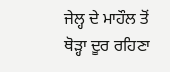ਜੇਲ੍ਹ ਦੇ ਮਾਹੌਲ ਤੋਂ ਥੋੜ੍ਹਾ ਦੂਰ ਰਹਿਣਾ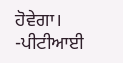ਹੋਵੇਗਾ। -ਪੀਟੀਆਈ